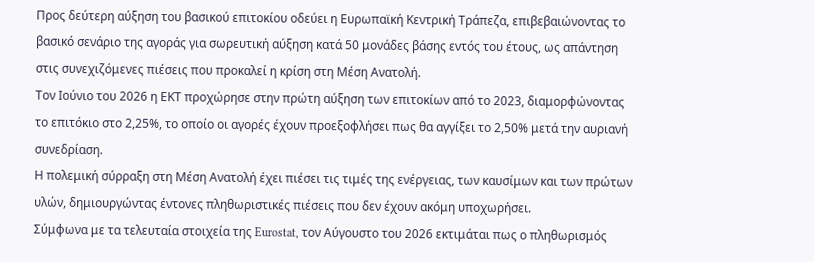Προς δεύτερη αύξηση του βασικού επιτοκίου οδεύει η Ευρωπαϊκή Κεντρική Τράπεζα, επιβεβαιώνοντας το βασικό σενάριο της αγοράς για σωρευτική αύξηση κατά 50 μονάδες βάσης εντός του έτους, ως απάντηση στις συνεχιζόμενες πιέσεις που προκαλεί η κρίση στη Μέση Ανατολή.
Τον Ιούνιο του 2026 η ΕΚΤ προχώρησε στην πρώτη αύξηση των επιτοκίων από το 2023, διαμορφώνοντας το επιτόκιο στο 2,25%, το οποίο οι αγορές έχουν προεξοφλήσει πως θα αγγίξει το 2,50% μετά την αυριανή συνεδρίαση.
Η πολεμική σύρραξη στη Μέση Ανατολή έχει πιέσει τις τιμές της ενέργειας, των καυσίμων και των πρώτων υλών, δημιουργώντας έντονες πληθωριστικές πιέσεις που δεν έχουν ακόμη υποχωρήσει.
Σύμφωνα με τα τελευταία στοιχεία της Eurostat, τον Αύγουστο του 2026 εκτιμάται πως ο πληθωρισμός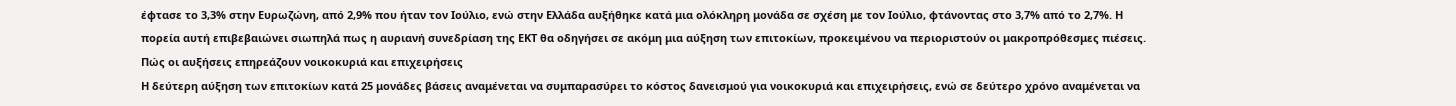έφτασε το 3,3% στην Ευρωζώνη, από 2,9% που ήταν τον Ιούλιο, ενώ στην Ελλάδα αυξήθηκε κατά μια ολόκληρη μονάδα σε σχέση με τον Ιούλιο, φτάνοντας στο 3,7% από το 2,7%. Η πορεία αυτή επιβεβαιώνει σιωπηλά πως η αυριανή συνεδρίαση της ΕΚΤ θα οδηγήσει σε ακόμη μια αύξηση των επιτοκίων, προκειμένου να περιοριστούν οι μακροπρόθεσμες πιέσεις.
Πώς οι αυξήσεις επηρεάζουν νοικοκυριά και επιχειρήσεις
Η δεύτερη αύξηση των επιτοκίων κατά 25 μονάδες βάσεις αναμένεται να συμπαρασύρει το κόστος δανεισμού για νοικοκυριά και επιχειρήσεις, ενώ σε δεύτερο χρόνο αναμένεται να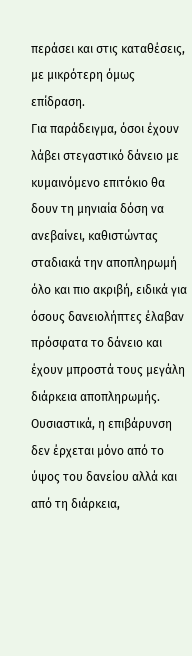περάσει και στις καταθέσεις, με μικρότερη όμως επίδραση.
Για παράδειγμα, όσοι έχουν λάβει στεγαστικό δάνειο με κυμαινόμενο επιτόκιο θα δουν τη μηνιαία δόση να ανεβαίνει, καθιστώντας σταδιακά την αποπληρωμή όλο και πιο ακριβή, ειδικά για όσους δανειολήπτες έλαβαν πρόσφατα το δάνειο και έχουν μπροστά τους μεγάλη διάρκεια αποπληρωμής.
Ουσιαστικά, η επιβάρυνση δεν έρχεται μόνο από το ύψος του δανείου αλλά και από τη διάρκεια,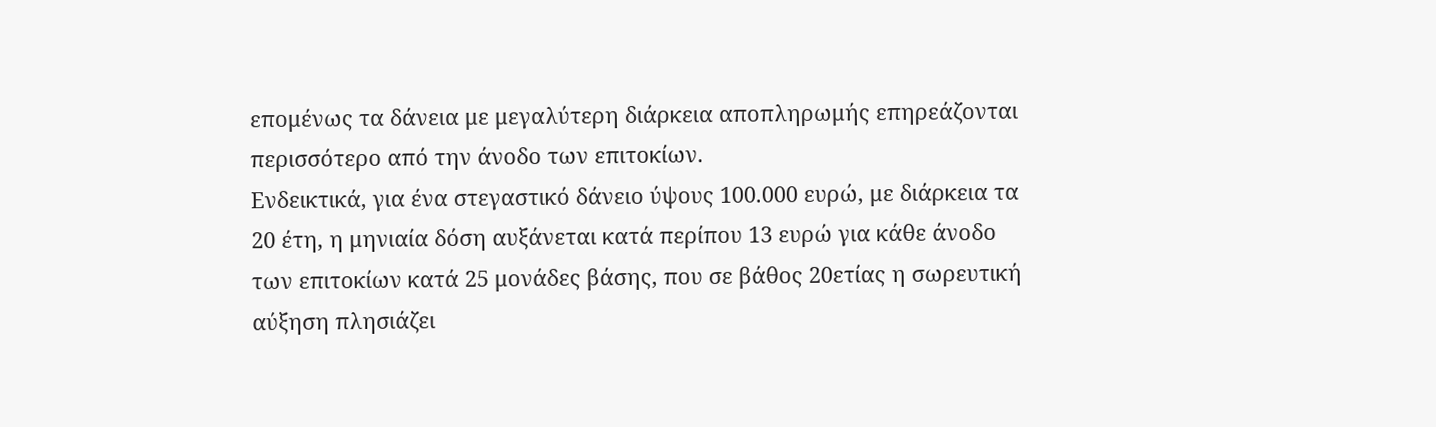επομένως τα δάνεια με μεγαλύτερη διάρκεια αποπληρωμής επηρεάζονται περισσότερο από την άνοδο των επιτοκίων.
Ενδεικτικά, για ένα στεγαστικό δάνειο ύψους 100.000 ευρώ, με διάρκεια τα 20 έτη, η μηνιαία δόση αυξάνεται κατά περίπου 13 ευρώ για κάθε άνοδο των επιτοκίων κατά 25 μονάδες βάσης, που σε βάθος 20ετίας η σωρευτική αύξηση πλησιάζει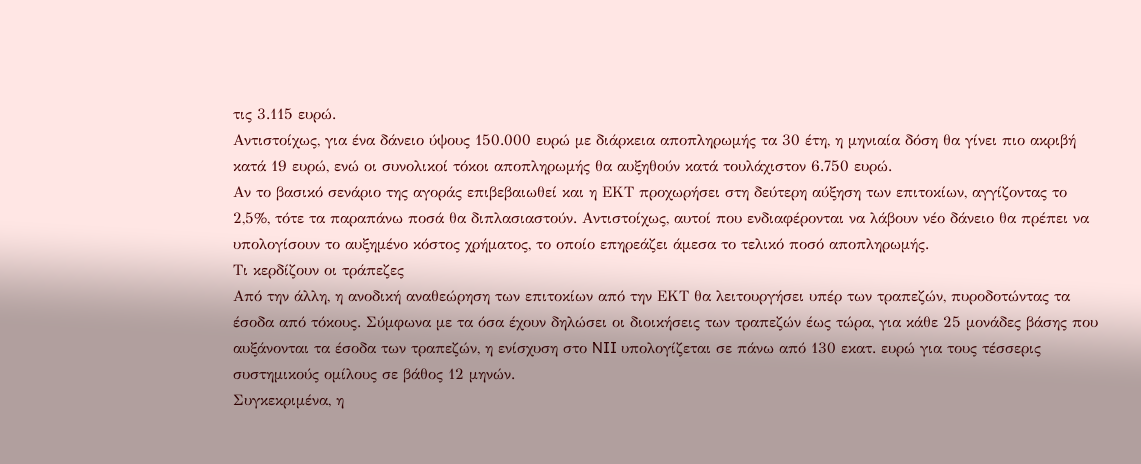τις 3.115 ευρώ.
Αντιστοίχως, για ένα δάνειο ύψους 150.000 ευρώ με διάρκεια αποπληρωμής τα 30 έτη, η μηνιαία δόση θα γίνει πιο ακριβή κατά 19 ευρώ, ενώ οι συνολικοί τόκοι αποπληρωμής θα αυξηθούν κατά τουλάχιστον 6.750 ευρώ.
Αν το βασικό σενάριο της αγοράς επιβεβαιωθεί και η ΕΚΤ προχωρήσει στη δεύτερη αύξηση των επιτοκίων, αγγίζοντας το 2,5%, τότε τα παραπάνω ποσά θα διπλασιαστούν. Αντιστοίχως, αυτοί που ενδιαφέρονται να λάβουν νέο δάνειο θα πρέπει να υπολογίσουν το αυξημένο κόστος χρήματος, το οποίο επηρεάζει άμεσα το τελικό ποσό αποπληρωμής.
Τι κερδίζουν οι τράπεζες
Από την άλλη, η ανοδική αναθεώρηση των επιτοκίων από την ΕΚΤ θα λειτουργήσει υπέρ των τραπεζών, πυροδοτώντας τα έσοδα από τόκους. Σύμφωνα με τα όσα έχουν δηλώσει οι διοικήσεις των τραπεζών έως τώρα, για κάθε 25 μονάδες βάσης που αυξάνονται τα έσοδα των τραπεζών, η ενίσχυση στο NII υπολογίζεται σε πάνω από 130 εκατ. ευρώ για τους τέσσερις συστημικούς ομίλους σε βάθος 12 μηνών.
Συγκεκριμένα, η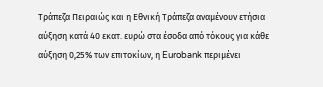Τράπεζα Πειραιώς και η Εθνική Τράπεζα αναμένουν ετήσια αύξηση κατά 40 εκατ. ευρώ στα έσοδα από τόκους για κάθε αύξηση 0,25% των επιτοκίων, η Eurobank περιμένει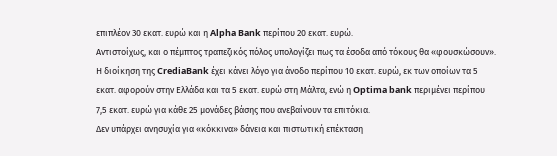επιπλέον 30 εκατ. ευρώ και η Alpha Bank περίπου 20 εκατ. ευρώ.
Αντιστοίχως, και ο πέμπτος τραπεζικός πόλος υπολογίζει πως τα έσοδα από τόκους θα «φουσκώσουν». Η διοίκηση της CrediaBank έχει κάνει λόγο για άνοδο περίπου 10 εκατ. ευρώ, εκ των οποίων τα 5 εκατ. αφορούν στην Ελλάδα και τα 5 εκατ. ευρώ στη Μάλτα, ενώ η Optima bank περιμένει περίπου 7,5 εκατ. ευρώ για κάθε 25 μονάδες βάσης που ανεβαίνουν τα επιτόκια.
Δεν υπάρχει ανησυχία για «κόκκινα» δάνεια και πιστωτική επέκταση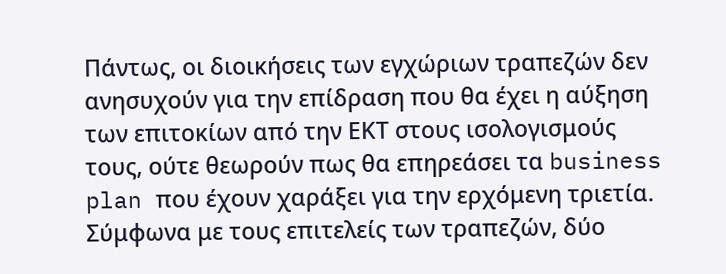Πάντως, οι διοικήσεις των εγχώριων τραπεζών δεν ανησυχούν για την επίδραση που θα έχει η αύξηση των επιτοκίων από την ΕΚΤ στους ισολογισμούς τους, ούτε θεωρούν πως θα επηρεάσει τα business plan που έχουν χαράξει για την ερχόμενη τριετία.
Σύμφωνα με τους επιτελείς των τραπεζών, δύο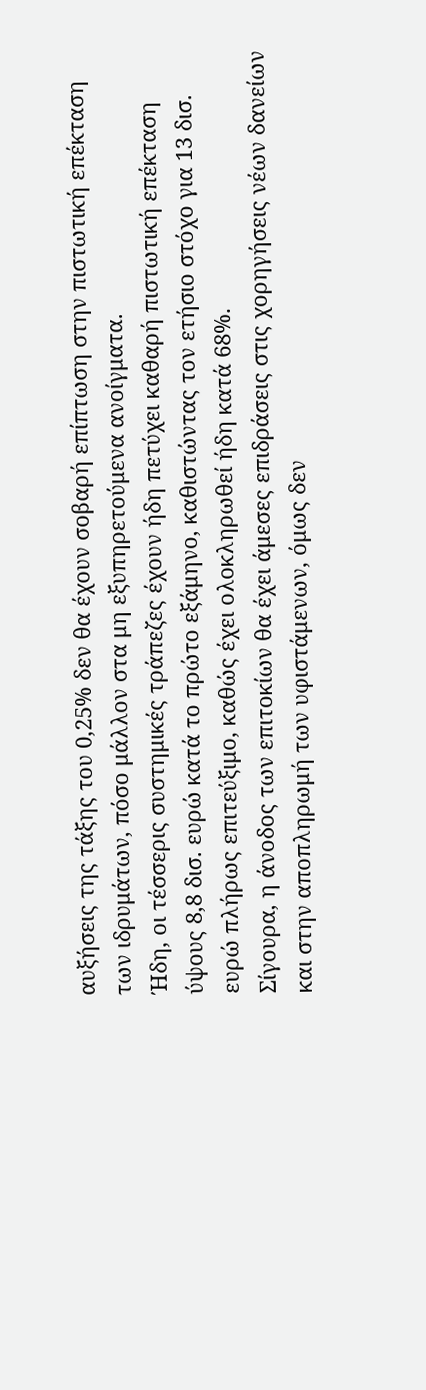αυξήσεις της τάξης του 0,25% δεν θα έχουν σοβαρή επίπτωση στην πιστωτική επέκταση των ιδρυμάτων, πόσο μάλλον στα μη εξυπηρετούμενα ανοίγματα.
Ήδη, οι τέσσερις συστημικές τράπεζες έχουν ήδη πετύχει καθαρή πιστωτική επέκταση ύψους 8,8 δισ. ευρώ κατά το πρώτο εξάμηνο, καθιστώντας τον ετήσιο στόχο για 13 δισ. ευρώ πλήρως επιτεύξιμο, καθώς έχει ολοκληρωθεί ήδη κατά 68%.
Σίγουρα, η άνοδος των επιτοκίων θα έχει άμεσες επιδράσεις στις χορηγήσεις νέων δανείων και στην αποπληρωμή των υφιστάμενων, όμως δεν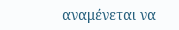αναμένεται να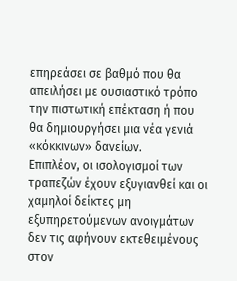επηρεάσει σε βαθμό που θα απειλήσει με ουσιαστικό τρόπο την πιστωτική επέκταση ή που θα δημιουργήσει μια νέα γενιά «κόκκινων» δανείων.
Επιπλέον, οι ισολογισμοί των τραπεζών έχουν εξυγιανθεί και οι χαμηλοί δείκτες μη εξυπηρετούμενων ανοιγμάτων δεν τις αφήνουν εκτεθειμένους στον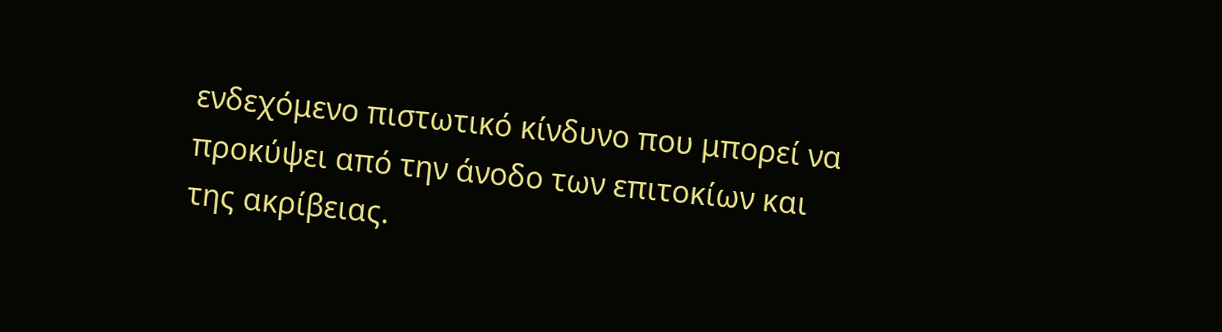ενδεχόμενο πιστωτικό κίνδυνο που μπορεί να προκύψει από την άνοδο των επιτοκίων και της ακρίβειας.